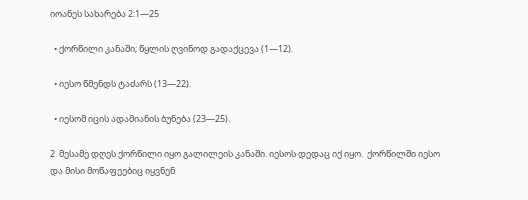იოანეს სახარება 2:1—25

  • ქორწილი კანაში; წყლის ღვინოდ გადაქცევა (1—12).

  • იესო წმენდს ტაძარს (13—22).

  • იესომ იცის ადამიანის ბუნება (23—25).

2  მესამე დღეს ქორწილი იყო გალილეის კანაში. იესოს დედაც იქ იყო.  ქორწილში იესო და მისი მოწაფეებიც იყვნენ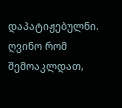დაპატიჟებულნი.  ღვინო რომ შემოაკლდათ,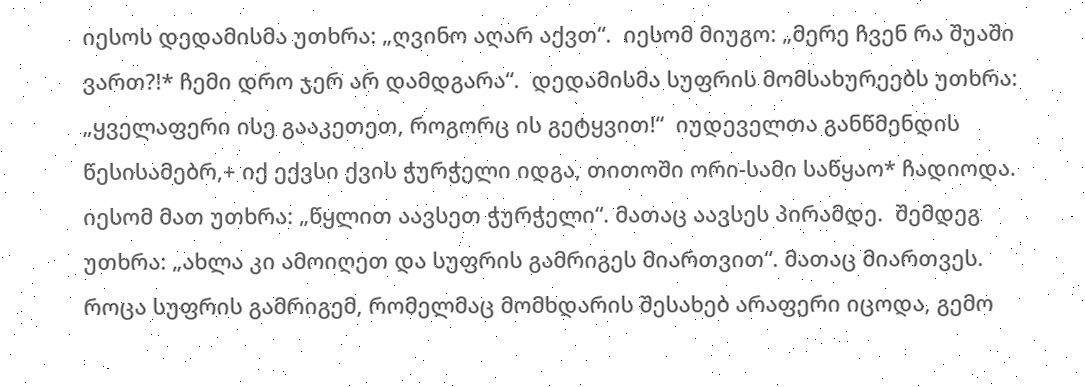იესოს დედამისმა უთხრა: „ღვინო აღარ აქვთ“.  იესომ მიუგო: „მერე ჩვენ რა შუაში ვართ?!* ჩემი დრო ჯერ არ დამდგარა“.  დედამისმა სუფრის მომსახურეებს უთხრა: „ყველაფერი ისე გააკეთეთ, როგორც ის გეტყვით!“  იუდეველთა განწმენდის წესისამებრ,+ იქ ექვსი ქვის ჭურჭელი იდგა, თითოში ორი-სამი საწყაო* ჩადიოდა.  იესომ მათ უთხრა: „წყლით აავსეთ ჭურჭელი“. მათაც აავსეს პირამდე.  შემდეგ უთხრა: „ახლა კი ამოიღეთ და სუფრის გამრიგეს მიართვით“. მათაც მიართვეს.  როცა სუფრის გამრიგემ, რომელმაც მომხდარის შესახებ არაფერი იცოდა, გემო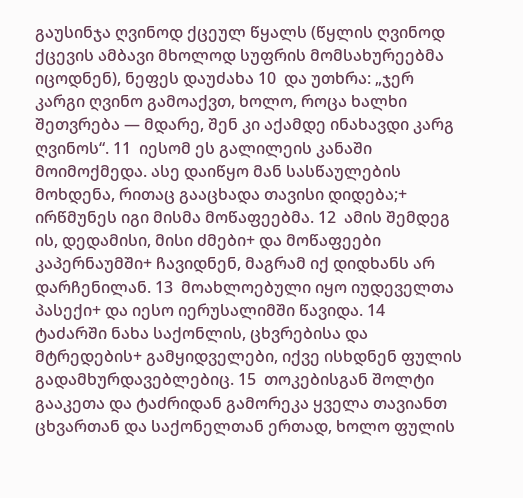გაუსინჯა ღვინოდ ქცეულ წყალს (წყლის ღვინოდ ქცევის ამბავი მხოლოდ სუფრის მომსახურეებმა იცოდნენ), ნეფეს დაუძახა 10  და უთხრა: „ჯერ კარგი ღვინო გამოაქვთ, ხოლო, როცა ხალხი შეთვრება — მდარე, შენ კი აქამდე ინახავდი კარგ ღვინოს“. 11  იესომ ეს გალილეის კანაში მოიმოქმედა. ასე დაიწყო მან სასწაულების მოხდენა, რითაც გააცხადა თავისი დიდება;+ ირწმუნეს იგი მისმა მოწაფეებმა. 12  ამის შემდეგ ის, დედამისი, მისი ძმები+ და მოწაფეები კაპერნაუმში+ ჩავიდნენ, მაგრამ იქ დიდხანს არ დარჩენილან. 13  მოახლოებული იყო იუდეველთა პასექი+ და იესო იერუსალიმში წავიდა. 14  ტაძარში ნახა საქონლის, ცხვრებისა და მტრედების+ გამყიდველები, იქვე ისხდნენ ფულის გადამხურდავებლებიც. 15  თოკებისგან შოლტი გააკეთა და ტაძრიდან გამორეკა ყველა თავიანთ ცხვართან და საქონელთან ერთად, ხოლო ფულის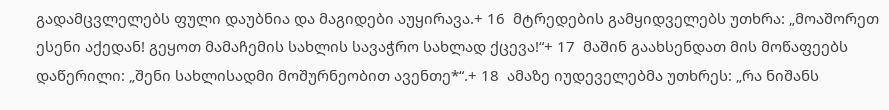გადამცვლელებს ფული დაუბნია და მაგიდები აუყირავა.+ 16  მტრედების გამყიდველებს უთხრა: „მოაშორეთ ესენი აქედან! გეყოთ მამაჩემის სახლის სავაჭრო სახლად ქცევა!“+ 17  მაშინ გაახსენდათ მის მოწაფეებს დაწერილი: „შენი სახლისადმი მოშურნეობით ავენთე*“.+ 18  ამაზე იუდეველებმა უთხრეს: „რა ნიშანს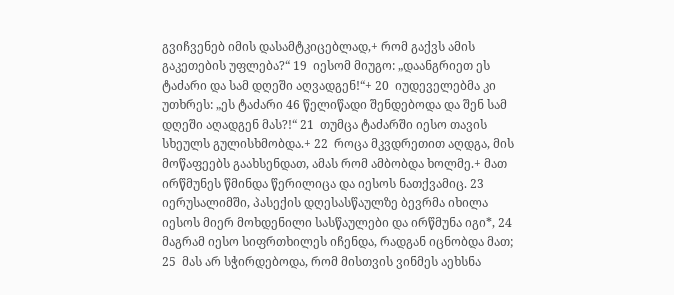გვიჩვენებ იმის დასამტკიცებლად,+ რომ გაქვს ამის გაკეთების უფლება?“ 19  იესომ მიუგო: „დაანგრიეთ ეს ტაძარი და სამ დღეში აღვადგენ!“+ 20  იუდეველებმა კი უთხრეს: „ეს ტაძარი 46 წელიწადი შენდებოდა და შენ სამ დღეში აღადგენ მას?!“ 21  თუმცა ტაძარში იესო თავის სხეულს გულისხმობდა.+ 22  როცა მკვდრეთით აღდგა, მის მოწაფეებს გაახსენდათ, ამას რომ ამბობდა ხოლმე.+ მათ ირწმუნეს წმინდა წერილიცა და იესოს ნათქვამიც. 23  იერუსალიმში, პასექის დღესასწაულზე ბევრმა იხილა იესოს მიერ მოხდენილი სასწაულები და ირწმუნა იგი*, 24  მაგრამ იესო სიფრთხილეს იჩენდა, რადგან იცნობდა მათ; 25  მას არ სჭირდებოდა, რომ მისთვის ვინმეს აეხსნა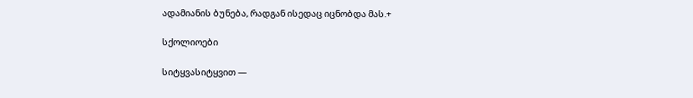ადამიანის ბუნება, რადგან ისედაც იცნობდა მას.+

სქოლიოები

სიტყვასიტყვით —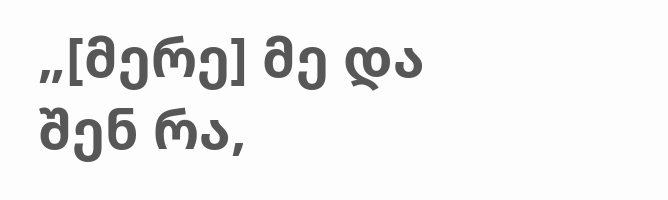„[მერე] მე და შენ რა,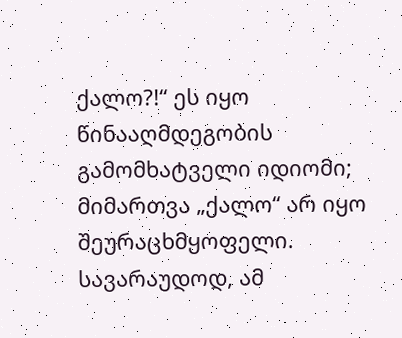ქალო?!“ ეს იყო წინააღმდეგობის გამომხატველი იდიომი; მიმართვა „ქალო“ არ იყო შეურაცხმყოფელი.
სავარაუდოდ, ამ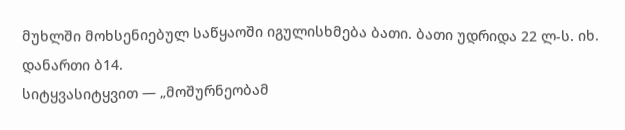მუხლში მოხსენიებულ საწყაოში იგულისხმება ბათი. ბათი უდრიდა 22 ლ-ს. იხ. დანართი ბ14.
სიტყვასიტყვით — „მოშურნეობამ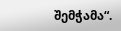შემჭამა“.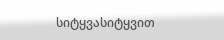სიტყვასიტყვით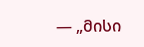— „მისი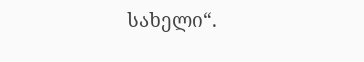სახელი“.